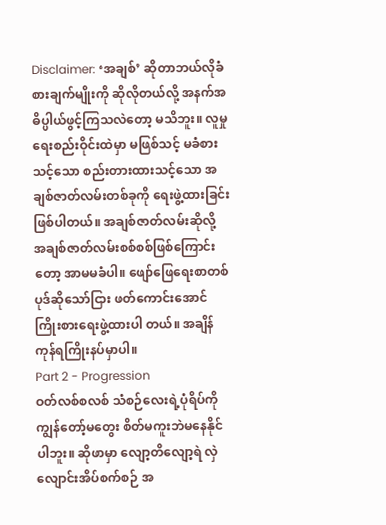Disclaimer: ‘အချစ်’ ဆိုတာဘယ်လိုခံစားချက်မျိုးကို ဆိုလိုတယ်လို့ အနက်အဓိပ္ပါယ်ဖွင့်ကြသလဲတော့ မသိဘူး။ လူမှုရေးစည်းဝိုင်းထဲမှာ မဖြစ်သင့် မခံစားသင့်သော စည်းတားထားသင့်သော အချစ်ဇာတ်လမ်းတစ်ခုကို ရေးဖွဲ့ထားခြင်းဖြစ်ပါတယ်။ အချစ်ဇာတ်လမ်းဆိုလို့ အချစ်ဇာတ်လမ်းစစ်စစ်ဖြစ်ကြောင်းတော့ အာမမခံပါ။ ဖျော်ဖြေရေးစာတစ်ပုဒ်ဆိုသော်ငြား ဖတ်ကောင်းအောင် ကြိုးစားရေးဖွဲ့ထားပါ တယ်။ အချိန်ကုန်ရကြိုးနပ်မှာပါ။
Part 2 - Progression
ဝတ်လစ်စလစ် သံစဉ်လေးရဲ့ပုံရိပ်ကို ကျွန်တော့်မတွေး စိတ်မကူးဘဲမနေနိုင်ပါဘူး။ ဆိုဖာမှာ လျော့တိလျော့ရဲ လှဲလျောင်းအိပ်စက်စဉ် အ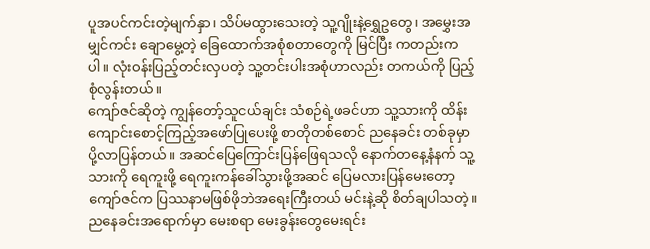ပူအပင်ကင်းတဲ့မျက်နှာ၊ သိပ်မထွားသေးတဲ့ သူ့ဂျိုးနဲ့ရွှေဥတွေ၊ အမွှေးအမျှင်ကင်း ချောမွေ့တဲ့ ခြေထောက်အစုံစတာတွေကို မြင်ပြီး ကတည်းကပါ။ လုံးဝန်းပြည့်တင်းလှပတဲ့ သူ့တင်းပါးအစုံဟာလည်း တကယ်ကို ပြည့်စုံလွန်းတယ်။
ကျော်ဇင်ဆိုတဲ့ ကျွန်တော့်သူငယ်ချင်း သံစဉ်ရဲ့ဖခင်ဟာ သူ့သားကို ထိန်းကျောင်းစောင့်ကြည့်အဖော်ပြုပေးဖို့ စာတိုတစ်စောင် ညနေခင်း တစ်ခုမှာ ပို့လာပြန်တယ်။ အဆင်ပြေကြောင်းပြန်ဖြေရသလို နောက်တနေ့နံနက် သူ့သားကို ရေကူးဖို့ ရေကူးကန်ခေါ်သွားဖို့အဆင် ပြေမလားပြန်မေးတော့ ကျော်ဇင်က ပြဿနာမဖြစ်ဖိုဘဲအရေးကြီးတယ် မင်းနဲ့ဆို စိတ်ချပါသတဲ့။
ညနေခင်းအရောက်မှာ မေးစရာ မေးခွန်းတွေမေးရင်း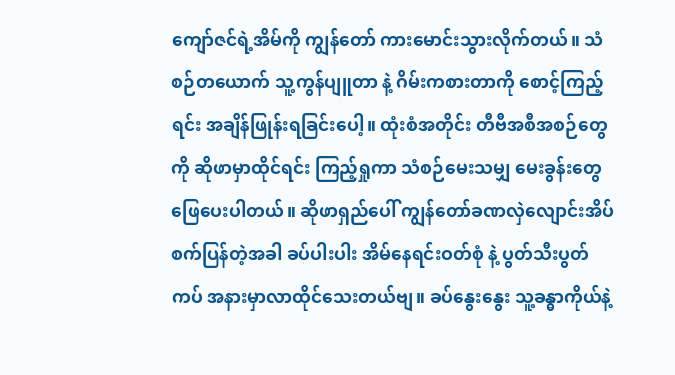ကျော်ဇင်ရဲ့အိမ်ကို ကျွန်တော် ကားမောင်းသွားလိုက်တယ်။ သံစဉ်တယောက် သူ့ကွန်ပျူတာ နဲ့ ဂိမ်းကစားတာကို စောင့်ကြည့်ရင်း အချိန်ဖြုန်းရခြင်းပေါ့။ ထုံးစံအတိုင်း တီဗီအစီအစဉ်တွေကို ဆိုဖာမှာထိုင်ရင်း ကြည့်ရှုကာ သံစဉ်မေးသမျှ မေးခွန်းတွေဖြေပေးပါတယ်။ ဆိုဖာရှည်ပေါ် ကျွန်တော်ခဏလှဲလျောင်းအိပ်စက်ပြန်တဲ့အခါ ခပ်ပါးပါး အိမ်နေရင်းဝတ်စုံ နဲ့ ပွတ်သီးပွတ်ကပ် အနားမှာလာထိုင်သေးတယ်ဗျ။ ခပ်နွေးနွေး သူ့ခန္ဓာကိုယ်နဲ့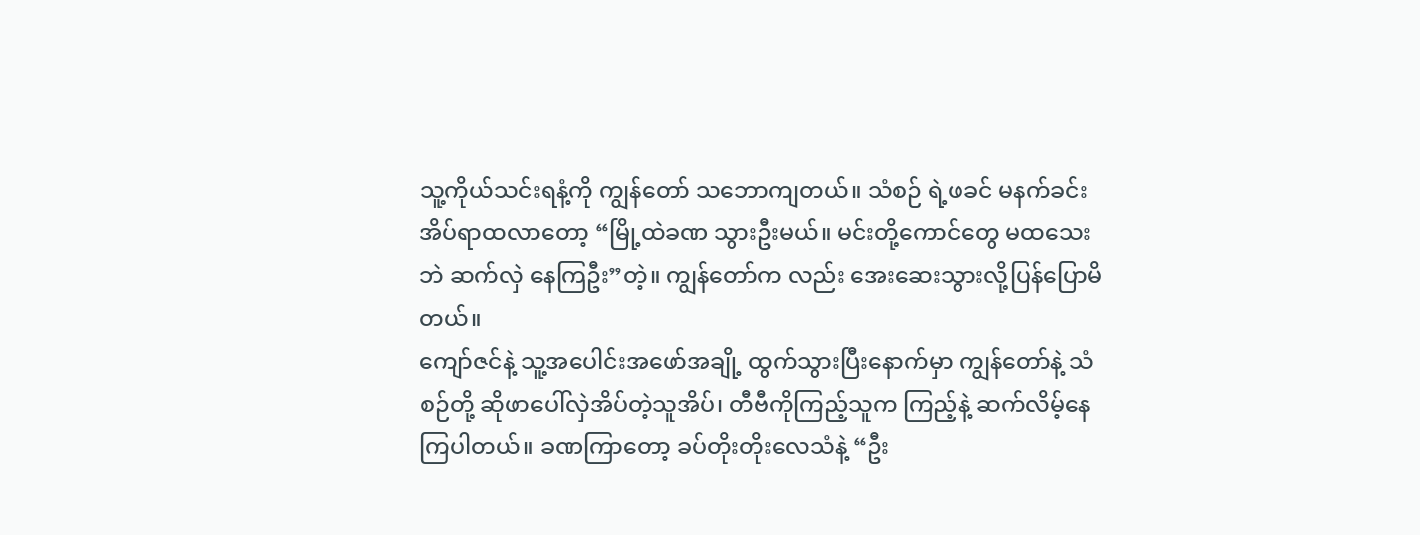သူ့ကိုယ်သင်းရနံ့ကို ကျွန်တော် သဘောကျတယ်။ သံစဉ် ရဲ့ဖခင် မနက်ခင်းအိပ်ရာထလာတော့ “မြို့ထဲခဏ သွားဦးမယ်။ မင်းတို့ကောင်တွေ မထသေးဘဲ ဆက်လှဲ နေကြဦး”တဲ့။ ကျွန်တော်က လည်း အေးဆေးသွားလို့ပြန်ပြောမိတယ်။
ကျော်ဇင်နဲ့ သူ့အပေါင်းအဖော်အချို့ ထွက်သွားပြီးနောက်မှာ ကျွန်တော်နဲ့ သံစဉ်တို့ ဆိုဖာပေါ်လှဲအိပ်တဲ့သူအိပ်၊ တီဗီကိုကြည့်သူက ကြည့်နဲ့ ဆက်လိမ့်နေကြပါတယ်။ ခဏကြာတော့ ခပ်တိုးတိုးလေသံနဲ့ “ဦး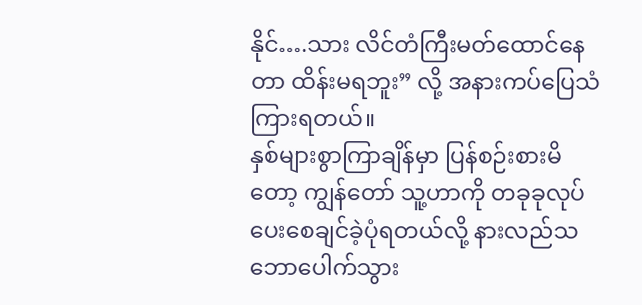နိုင်….သား လိင်တံကြီးမတ်ထောင်နေတာ ထိန်းမရဘူး” လို့ အနားကပ်ပြေသံကြားရတယ်။
နှစ်များစွာကြာချိန်မှာ ပြန်စဉ်းစားမိတော့ ကျွန်တော် သူ့ဟာကို တခုခုလုပ်ပေးစေချင်ခဲ့ပုံရတယ်လို့ နားလည်သဘောပေါက်သွား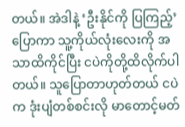တယ်။ အဲဒါနဲ့ ‘ဦးနိုင်ကို ပြကြည့်’ ပြောကာ သူ့ကိုယ်လုံးလေးကို အသာထိကိုင်ပြီး ငပဲကိုတို့ထိလိုက်ပါတယ်။ သူပြောတာဟုတ်တယ် ငပဲက ဒုံးပျံတစ်စင်းလို မာတောင့်မတ်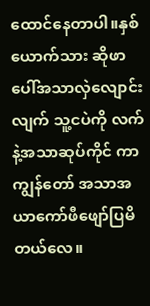ထောင်နေတာပါ။နှစ်ယောက်သား ဆိုဖာပေါ်အသာလှဲလျောင်းလျက် သူ့ငပဲကို လက်နဲ့အသာဆုပ်ကိုင် ကာ ကျွန်တော် အသာအယာကော်ဖီဖျော်ပြမိတယ်လေ။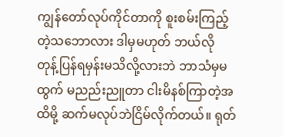ကျွန်တော်လုပ်ကိုင်တာကို စူးစမ်းကြည့်တဲ့သဘောလား ဒါမှမဟုတ် ဘယ်လို တုန့်ပြန်ရမှန်းမသိလို့လားဘဲ ဘာသံမှမထွက် မညည်းညူတာ ငါးမိနစ်ကြာတဲ့အထိမို့ ဆက်မလုပ်ဘဲငြိမ်လိုက်တယ်။ ရုတ်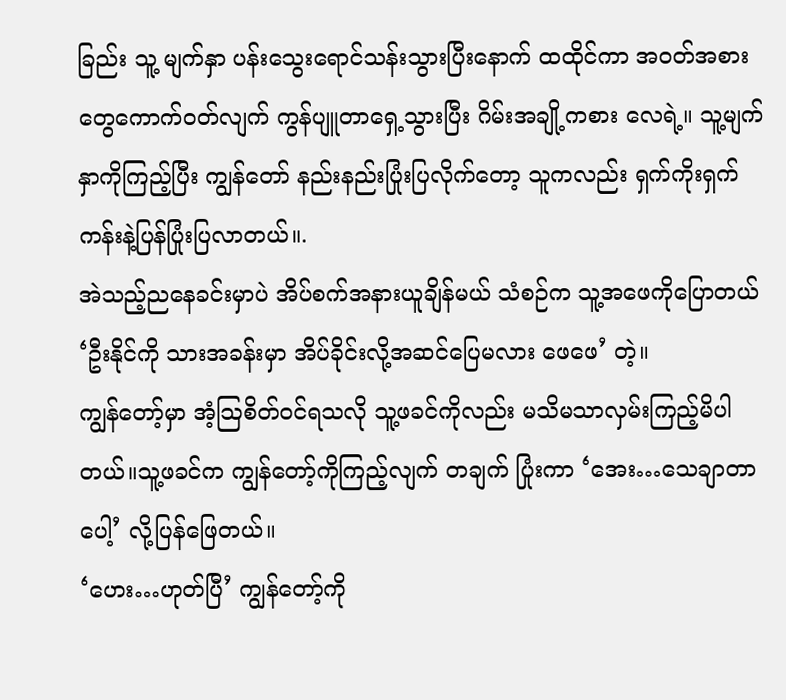ခြည်း သူ့ မျက်နှာ ပန်းသွေးရောင်သန်းသွားပြီးနောက် ထထိုင်ကာ အဝတ်အစားတွေကောက်ဝတ်လျက် ကွန်ပျူတာရှေ့သွားပြီး ဂိမ်းအချို့ကစား လေရဲ့။ သူ့မျက်နှာကိုကြည့်ပြီး ကျွန်တော် နည်းနည်းပြုံးပြလိုက်တော့ သူကလည်း ရှက်ကိုးရှက်ကန်းနဲ့ပြန်ပြုံးပြလာတယ်။.
အဲသည့်ညနေခင်းမှာပဲ အိပ်စက်အနားယူချိန်မယ် သံစဉ်က သူ့အဖေကိုပြောတယ် ‘ဦးနိုင်ကို သားအခန်းမှာ အိပ်ခိုင်းလို့အဆင်ပြေမလား ဖေဖေ’ တဲ့။
ကျွန်တော့်မှာ အံ့သြစိတ်ဝင်ရသလို သူ့ဖခင်ကိုလည်း မသိမသာလှမ်းကြည့်မိပါတယ်။သူ့ဖခင်က ကျွန်တော့်ကိုကြည့်လျက် တချက် ပြုံးကာ ‘အေး…သေချာတာပေါ့’ လို့ပြန်ဖြေတယ်။
‘ဟေး…ဟုတ်ပြီ’ ကျွန်တော့်ကို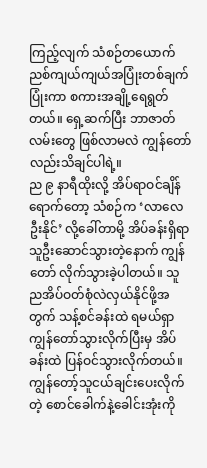ကြည့်လျက် သံစဉ်တယောက် ညစ်ကျယ်ကျယ်အပြုံးတစ်ချက်ပြုံးကာ စကားအချို့ရေရွတ်တယ်။ ရှေ့ဆက်ပြီး ဘာဇာတ်လမ်းတွေ ဖြစ်လာမလဲ ကျွန်တော်လည်းသိချင်ပါရဲ့။
ည ၉ နာရီထိုးလို့ အိပ်ရာဝင်ချိန်ရောက်တော့ သံစဉ်က ‘လာလေ ဦးနိုင်’ လို့ခေါ်တာမို့ အိပ်ခန်းရှိရာ သူဦးဆောင်သွားတဲ့နောက် ကျွန်တော် လိုက်သွားခဲ့ပါတယ်။ သူ ညအိပ်ဝတ်စုံလဲလှယ်နိုင်ဖို့အတွက် သန့်စင်ခန်းထဲ ရမယ်ရှာ ကျွန်တော်သွားလိုက်ပြီးမှ အိပ်ခန်းထဲ ပြန်ဝင်သွားလိုက်တယ်။ ကျွန်တော့်သူငယ်ချင်းပေးလိုက်တဲ့ စောင်ခေါက်နဲ့ခေါင်းအုံးကို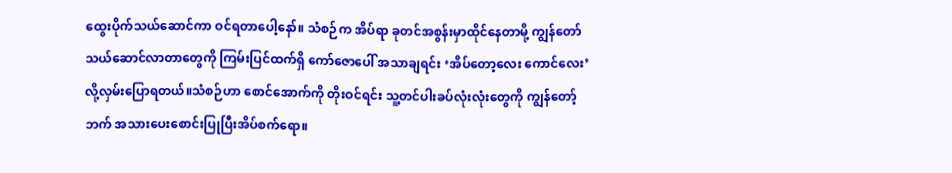ထွေးပိုက်သယ်ဆောင်ကာ ဝင်ရတာပေါ့နော်။ သံစဉ်က အိပ်ရာ ခုတင်အစွန်းမှာထိုင်နေတာမို့ ကျွန်တော် သယ်ဆောင်လာတာတွေကို ကြမ်းပြင်ထက်ရှိ ကော်ဇောပေါ် အသာချရင်း ‘အိပ်တော့လေး ကောင်လေး’လို့လှမ်းပြောရတယ်။သံစဉ်ဟာ စောင်အောက်ကို တိုးဝင်ရင်း သူ့တင်ပါးခပ်လုံးလုံးတွေကို ကျွန်တော့်ဘက် အသားပေးစောင်းပြုပြီးအိပ်စက်ရော။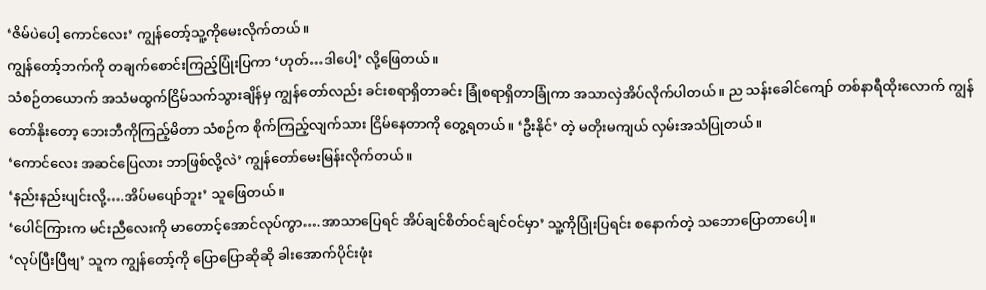‘ဇိမ်ပဲပေါ့ ကောင်လေး’ ကျွန်တော့်သူ့ကိုမေးလိုက်တယ်။
ကျွန်တော့်ဘက်ကို တချက်စောင်းကြည့်ပြုံးပြကာ ‘ဟုတ်…ဒါပေါ့’ လို့ဖြေတယ်။
သံစဉ်တယောက် အသံမထွက်ငြိမ်သက်သွားချိန်မှ ကျွန်တော်လည်း ခင်းစရာရှိတာခင်း ခြုံစရာရှိတာခြုံကာ အသာလှဲအိပ်လိုက်ပါတယ်။ ည သန်းခေါင်ကျော် တစ်နာရီထိုးလောက် ကျွန်တော်နိုးတော့ ဘေးဘီကိုကြည့်မိတာ သံစဉ်က စိုက်ကြည့်လျက်သား ငြိမ်နေတာကို တွေ့ရတယ်။ ‘ဦးနိုင်’ တဲ့ မတိုးမကျယ် လှမ်းအသံပြုတယ်။
‘ကောင်လေး အဆင်ပြေလား ဘာဖြစ်လို့လဲ’ ကျွန်တော်မေးမြန်းလိုက်တယ်။
‘နည်းနည်းပျင်းလို့….အိပ်မပျော်ဘူး’ သူဖြေတယ်။
‘ပေါင်ကြားက မင်းညီလေးကို မာတောင့်အောင်လုပ်ကွာ….အာသာပြေရင် အိပ်ချင်စိတ်ဝင်ချင်ဝင်မှာ’ သူ့ကိုပြုံးပြရင်း စနောက်တဲ့ သဘောပြောတာပေါ့။
‘လုပ်ပြီးပြီဗျ’ သူက ကျွန်တော့်ကို ပြောပြောဆိုဆို ခါးအောက်ပိုင်းဖုံး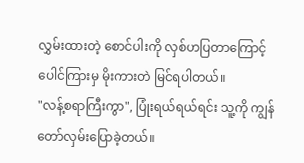လွှမ်းထားတဲ့ စောင်ပါးကို လှစ်ဟပြတာကြောင့် ပေါင်ကြားမှ မိုးကားတဲ မြင်ရပါတယ်။
"လန့်စရာကြီးကွာ", ပြုံးရယ်ရယ်ရင်း သူ့ကို ကျွန်တော်လှမ်းပြောခဲ့တယ်။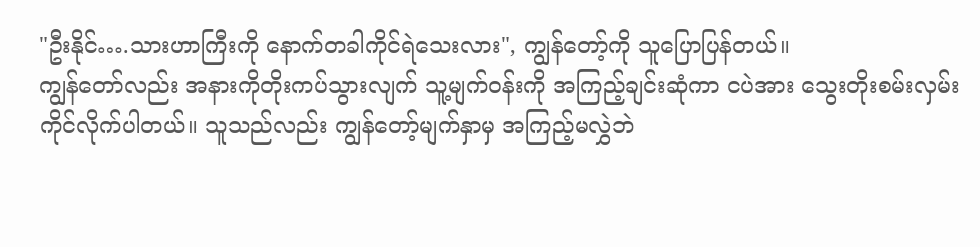"ဦးနိုင်….သားဟာကြီးကို နောက်တခါကိုင်ရဲသေးလား", ကျွန်တော့်ကို သူပြောပြန်တယ်။
ကျွန်တော်လည်း အနားကိုတိုးကပ်သွားလျက် သူ့မျက်ဝန်းကို အကြည့်ချင်းဆုံကာ ငပဲအား သွေးတိုးစမ်းလှမ်းကိုင်လိုက်ပါတယ်။ သူသည်လည်း ကျွန်တော့်မျက်နှာမှ အကြည့်မလွှဲဘဲ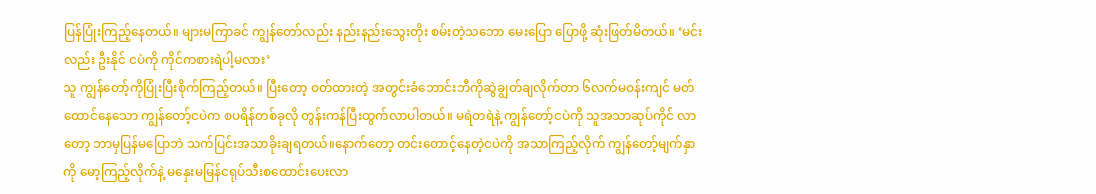ပြန်ပြုံးကြည့်နေတယ်။ များမကြာခင် ကျွန်တော်လည်း နည်းနည်းသွေးတိုး စမ်းတဲ့သဘော မေးပြော ပြောဖို့ ဆုံးဖြတ်မိတယ်။ ‘မင်းလည်း ဦးနိုင် ငပဲကို ကိုင်ကစားရဲပါ့မလား’
သူ ကျွန်တော့်ကိုပြုံးပြီးစိုက်ကြည့်တယ်။ ပြီးတော့ ဝတ်ထားတဲ့ အတွင်းခံဘောင်းဘီကိုဆွဲချွတ်ချလိုက်တာ ၆လက်မဝန်းကျင် မတ်ထောင်နေသော ကျွန်တော့်ငပဲက စပရိန်တစ်ခုလို တွန်းကန်ပြီးထွက်လာပါတယ်။ မရဲတရဲနဲ့ ကျွန်တော့်ငပဲကို သူအသာဆုပ်ကိုင် လာတော့ ဘာမှပြန်မပြောဘဲ သက်ပြင်းအသာခိုးချရတယ်။နောက်တော့ တင်းတောင့်နေတဲ့ငပဲကို အသာကြည့်လိုက် ကျွန်တော့်မျက်နှာ ကို မော့ကြည့်လိုက်နဲ့ မနှေးမမြန်ငရုပ်သီးစထောင်းပေးလာ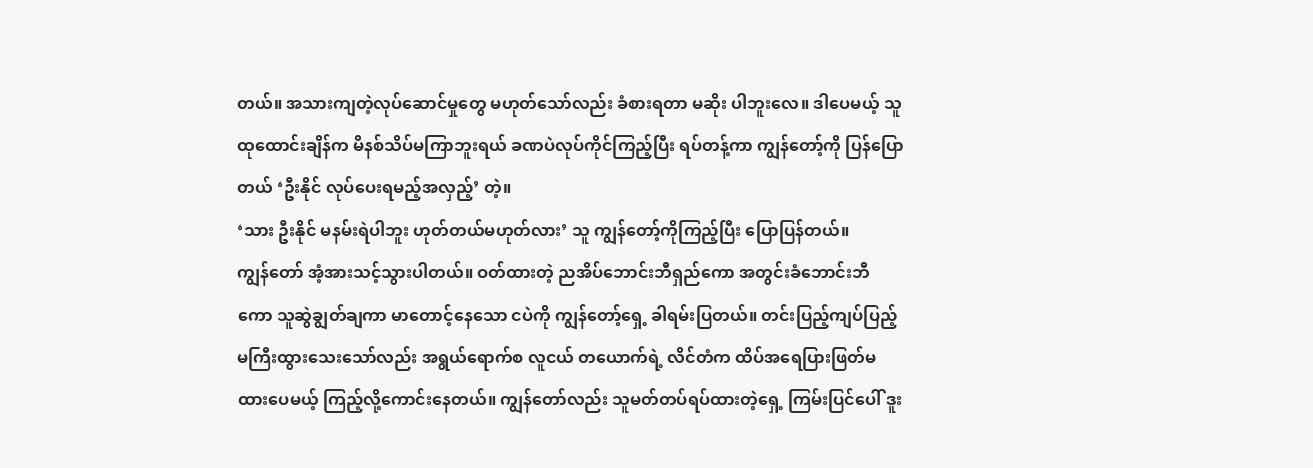တယ်။ အသားကျတဲ့လုပ်ဆောင်မှုတွေ မဟုတ်သော်လည်း ခံစားရတာ မဆိုး ပါဘူးလေ။ ဒါပေမယ့် သူထုထောင်းချိန်က မိနစ်သိပ်မကြာဘူးရယ် ခဏပဲလုပ်ကိုင်ကြည့်ပြီး ရပ်တန့်ကာ ကျွန်တော့်ကို ပြန်ပြောတယ် ‘ဦးနိုင် လုပ်ပေးရမည့်အလှည့်’ တဲ့။
‘သား ဦးနိုင် မနမ်းရဲပါဘူး ဟုတ်တယ်မဟုတ်လား’ သူ ကျွန်တော့်ကိုကြည့်ပြီး ပြောပြန်တယ်။
ကျွန်တော် အံ့အားသင့်သွားပါတယ်။ ဝတ်ထားတဲ့ ညအိပ်ဘောင်းဘီရှည်ကော အတွင်းခံဘောင်းဘီကော သူဆွဲချွတ်ချကာ မာတောင့်နေသော ငပဲကို ကျွန်တော့်ရှေ့ ခါရမ်းပြတယ်။ တင်းပြည့်ကျပ်ပြည့် မကြီးထွားသေးသော်လည်း အရွယ်ရောက်စ လူငယ် တယောက်ရဲ့ လိင်တံက ထိပ်အရေပြားဖြတ်မထားပေမယ့် ကြည့်လို့ကောင်းနေတယ်။ ကျွန်တော်လည်း သူမတ်တပ်ရပ်ထားတဲ့ရှေ့ ကြမ်းပြင်ပေါ် ဒူး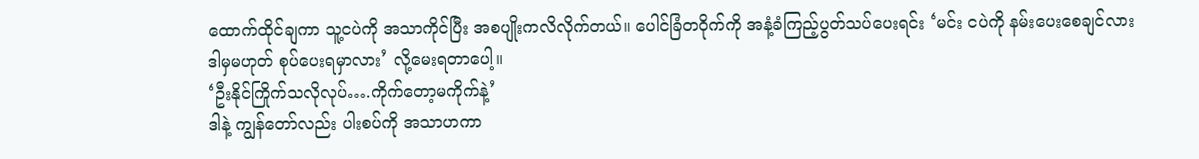ထောက်ထိုင်ချကာ သူ့ငပဲကို အသာကိုင်ပြီး အစပျိုးကလိလိုက်တယ်။ ပေါင်ခြံတဝိုက်ကို အနံ့ခံကြည့်ပွတ်သပ်ပေးရင်း ‘မင်း ငပဲကို နမ်းပေးစေချင်လား ဒါမှမဟုတ် စုပ်ပေးရမှာလား’ လို့မေးရတာပေါ့။
‘ဦးနိုင်ကြိုက်သလိုလုပ်….ကိုက်တော့မကိုက်နဲ့’
ဒါနဲ့ ကျွန်တော်လည်း ပါးစပ်ကို အသာဟကာ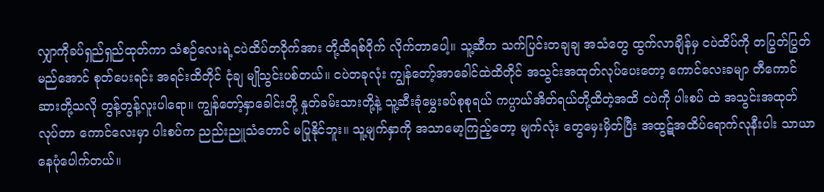လျှာကိုခပ်ရှည်ရှည်ထုတ်ကာ သံစဉ်လေးရဲ့ငပဲထိပ်တဝိုက်အား တို့ထိရစ်ဝိုက် လိုက်တာပေါ့။ သူ့ဆီက သက်ပြင်းတချချ အသံတွေ ထွက်လာချိန်မှ ငပဲထိပ်ကို တပြွတ်ပြွတ်မည်အောင် စုတ်ပေးရင်း အရင်းထိတိုင် ငုံချ မျိုသွင်းပစ်တယ်။ ငပဲတခုလုံး ကျွန်တော့်အာခေါင်ထဲထိတိုင် အသွင်းအထုတ်လုပ်ပေးတော့ ကောင်လေးခမျာ တီကောင်ဆားတို့သလို တွန့်တွန့်လူးပါရော။ ကျွန်တော့်နှာခေါင်းတို့ နှုတ်ခမ်းသားတို့နဲ့ သူ့ဆီးခုံမွှေးခပ်စုစုရယ် ကပ္ပာယ်အိတ်ရယ်တို့ထိတဲ့အထိ ငပဲကို ပါးစပ် ထဲ အသွင်းအထုတ်လုပ်တာ ကောင်လေးမှာ ပါးစပ်က ညည်းညူသံတောင် မပြုနိုင်ဘူး။ သူ့မျက်နှာကို အသာမော့ကြည့်တော့ မျက်လုံး တွေမှေးမှိတ်ပြီး အထွဋ်အထိပ်ရောက်လုနီးပါး သာယာနေပုံပေါက်တယ်။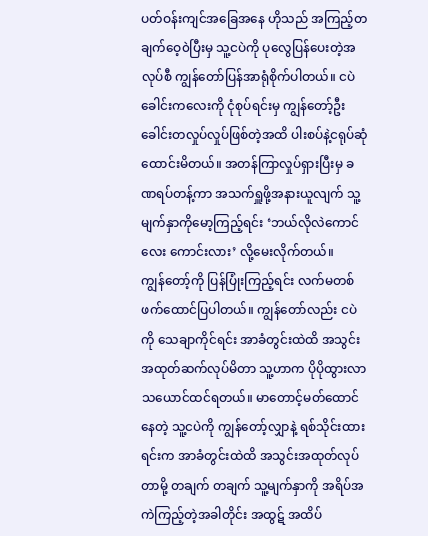ပတ်ဝန်းကျင်အခြေအနေ ဟိုသည် အကြည့်တချက်ဝေ့၀ဲပြီးမှ သူ့ငပဲကို ပုလွေပြန်ပေးတဲ့အလုပ်စီ ကျွန်တော်ပြန်အာရုံစိုက်ပါတယ်။ ငပဲခေါင်းကလေးကို ငုံစုပ်ရင်းမှ ကျွန်တော့်ဦးခေါင်းတလှုပ်လှုပ်ဖြစ်တဲ့အထိ ပါးစပ်နဲ့ငရုပ်ဆုံထောင်းမိတယ်။ အတန်ကြာလှုပ်ရှားပြီးမှ ခဏရပ်တန့်ကာ အသက်ရှူဖို့အနားယူလျက် သူ့မျက်နှာကိုမော့ကြည့်ရင်း ‘ဘယ်လိုလဲကောင်လေး ကောင်းလား’ လို့မေးလိုက်တယ်။
ကျွန်တော့်ကို ပြန်ပြုံးကြည့်ရင်း လက်မတစ်ဖက်ထောင်ပြပါတယ်။ ကျွန်တော်လည်း ငပဲကို သေချာကိုင်ရင်း အာခံတွင်းထဲထိ အသွင်း အထုတ်ဆက်လုပ်မိတာ သူ့ဟာက ပိုပိုထွားလာသယောင်ထင်ရတယ်။ မာတောင့်မတ်ထောင်နေတဲ့ သူ့ငပဲကို ကျွန်တော့်လျှာနဲ့ ရစ်သိုင်းထားရင်းက အာခံတွင်းထဲထိ အသွင်းအထုတ်လုပ်တာမို့ တချက် တချက် သူ့မျက်နှာကို အရိပ်အကဲကြည့်တဲ့အခါတိုင်း အထွဋ် အထိပ်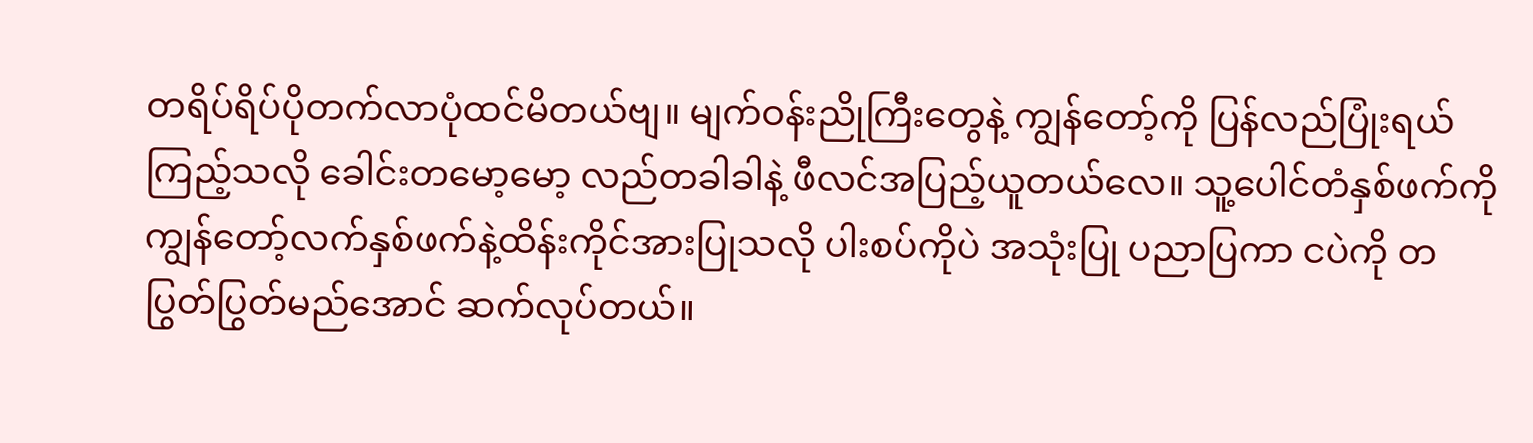တရိပ်ရိပ်ပိုတက်လာပုံထင်မိတယ်ဗျ။ မျက်ဝန်းညိုကြီးတွေနဲ့ ကျွန်တော့်ကို ပြန်လည်ပြုံးရယ်ကြည့်သလို ခေါင်းတမော့မော့ လည်တခါခါနဲ့ ဖီလင်အပြည့်ယူတယ်လေ။ သူ့ပေါင်တံနှစ်ဖက်ကို ကျွန်တော့်လက်နှစ်ဖက်နဲ့ထိန်းကိုင်အားပြုသလို ပါးစပ်ကိုပဲ အသုံးပြု ပညာပြကာ ငပဲကို တပြွတ်ပြွတ်မည်အောင် ဆက်လုပ်တယ်။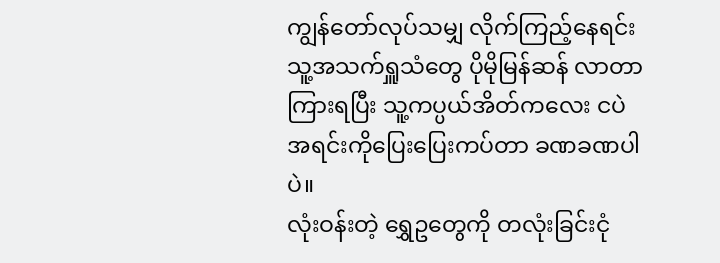ကျွန်တော်လုပ်သမျှ လိုက်ကြည့်နေရင်း သူ့အသက်ရှူသံတွေ ပိုမိုမြန်ဆန် လာတာကြားရပြီး သူ့ကပ္ပယ်အိတ်ကလေး ငပဲအရင်းကိုပြေးပြေးကပ်တာ ခဏခဏပါပဲ။
လုံးဝန်းတဲ့ ရွှေဥတွေကို တလုံးခြင်းငုံ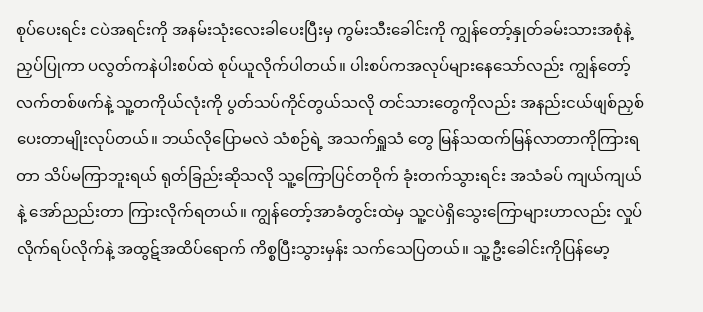စုပ်ပေးရင်း ငပဲအရင်းကို အနမ်းသုံးလေးခါပေးပြီးမှ ကွမ်းသီးခေါင်းကို ကျွန်တော့်နှုတ်ခမ်းသားအစုံနဲ့ ညှပ်ပြုကာ ပလွတ်ကနဲပါးစပ်ထဲ စုပ်ယူလိုက်ပါတယ်။ ပါးစပ်ကအလုပ်များနေသော်လည်း ကျွန်တော့်လက်တစ်ဖက်နဲ့ သူ့တကိုယ်လုံးကို ပွတ်သပ်ကိုင်တွယ်သလို တင်သားတွေကိုလည်း အနည်းငယ်ဖျစ်ညှစ်ပေးတာမျိုးလုပ်တယ်။ ဘယ်လိုပြောမလဲ သံစဉ်ရဲ့ အသက်ရှူသံ တွေ မြန်သထက်မြန်လာတာကိုကြားရတာ သိပ်မကြာဘူးရယ် ရုတ်ခြည်းဆိုသလို သူ့ကြောပြင်တဝိုက် ခုံးတက်သွားရင်း အသံခပ် ကျယ်ကျယ်နဲ့ အော်ညည်းတာ ကြားလိုက်ရတယ်။ ကျွန်တော့်အာခံတွင်းထဲမှ သူ့ငပဲရှိသွေးကြောများဟာလည်း လှုပ်လိုက်ရပ်လိုက်နဲ့ အထွဋ်အထိပ်ရောက် ကိစ္စပြီးသွားမှန်း သက်သေပြတယ်။ သူ့ဦးခေါင်းကိုပြန်မော့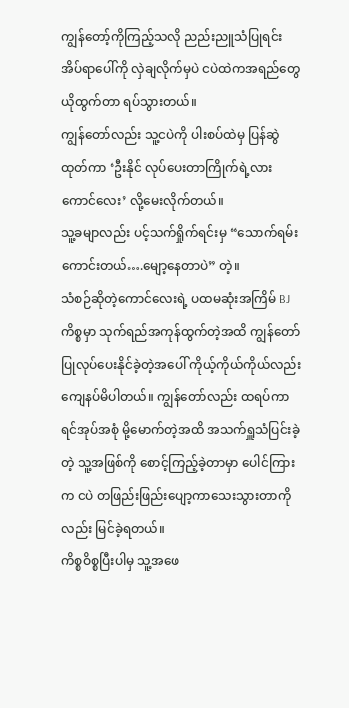ကျွန်တော့်ကိုကြည့်သလို ညည်းညူသံပြုရင်း အိပ်ရာပေါ်ကို လှဲချလိုက်မှပဲ ငပဲထဲကအရည်တွေယိုထွက်တာ ရပ်သွားတယ်။
ကျွန်တော်လည်း သူ့ငပဲကို ပါးစပ်ထဲမှ ပြန်ဆွဲထုတ်ကာ ‘ဦးနိုင် လုပ်ပေးတာကြိုက်ရဲ့လား ကောင်လေး’ လို့မေးလိုက်တယ်။
သူ့ခမျာလည်း ပင့်သက်ရှိုက်ရင်းမှ “သောက်ရမ်းကောင်းတယ်….မျော့နေတာပဲ” တဲ့။
သံစဉ်ဆိုတဲ့ကောင်လေးရဲ့ ပထမဆုံးအကြိမ် BJ ကိစ္စမှာ သုက်ရည်အကုန်ထွက်တဲ့အထိ ကျွန်တော်ပြုလုပ်ပေးနိုင်ခဲ့တဲ့အပေါ် ကိုယ့်ကိုယ်ကိုယ်လည်း ကျေနပ်မိပါတယ်။ ကျွန်တော်လည်း ထရပ်ကာ ရင်အုပ်အစုံ မို့မောက်တဲ့အထိ အသက်ရှူသံပြင်းခဲ့တဲ့ သူ့အဖြစ်ကို စောင့်ကြည့်ခဲ့တာမှာ ပေါင်ကြားက ငပဲ တဖြည်းဖြည်းပျော့ကာသေးသွားတာကိုလည်း မြင်ခဲ့ရတယ်။
ကိစ္စဝိစ္စပြီးပါမှ သူ့အဖေ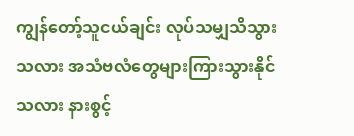ကျွန်တော့်သူငယ်ချင်း လုပ်သမျှသိသွားသလား အသံဗလံတွေများကြားသွားနိုင်သလား နားစွင့်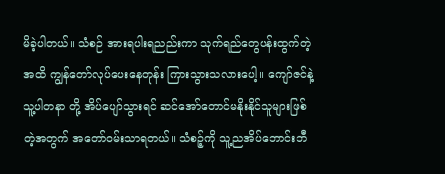မိခဲ့ပါတယ်။ သံစဉ် အားရပါးရညည်းကာ သုက်ရည်တွေပန်းထွက်တဲ့အထိ ကျွန်တော်လုပ်ပေးနေတုန်း ကြားသွားသလားပေါ့။ ကျော်ဇင်နဲ့သူ့ပါတနာ တို့ အိပ်ပျော်သွားရင် ဆင်အော်တောင်မနိုးနိုင်သူများဖြစ်တဲ့အတွက် အတော်ဝမ်းသာရတယ်။ သံစဉ့်ကို သူ့ညအိပ်ဘောင်းဘီ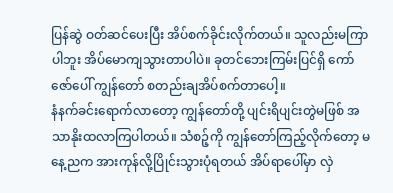ပြန်ဆွဲ ဝတ်ဆင်ပေးပြီး အိပ်စက်ခိုင်းလိုက်တယ်။ သူလည်းမကြာပါဘူး အိပ်မောကျသွားတာပါပဲ။ ခုတင်ဘေးကြမ်းပြင်ရှိ ကော်ဇော်ပေါ် ကျွန်တော် စတည်းချအိပ်စက်တာပေါ့။
နံနက်ခင်းရောက်လာတော့ ကျွန်တော်တို့ ပျင်းရိပျင်းတွဲမဖြစ် အသာနိုးထလာကြပါတယ်။ သံစဉ့်ကို ကျွန်တော်ကြည့်လိုက်တော့ မနေ့ညက အားကုန်လို့ပြိုင်းသွားပုံရတယ် အိပ်ရာပေါ်မှာ လှဲ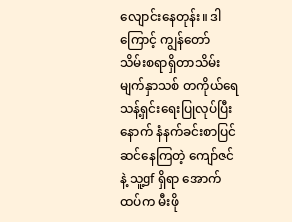လျောင်းနေတုန်း။ ဒါကြောင့် ကျွန်တော် သိမ်းစရာရှိတာသိမ်း မျက်နှာသစ် တကိုယ်ရေသန့်ရှင်းရေးပြုလုပ်ပြီးနောက် နံနက်ခင်းစာပြင်ဆင်နေကြတဲ့ ကျော်ဇင်နဲ့ သူ့gf ရှိရာ အောက်ထပ်က မီးဖို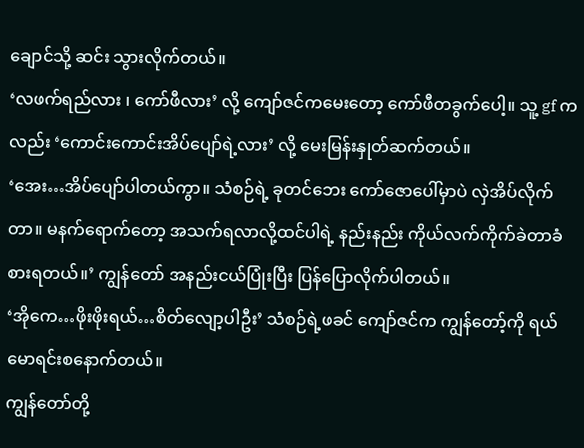ချောင်သို့ ဆင်း သွားလိုက်တယ်။
‘လဖက်ရည်လား ၊ ကော်ဖီလား’ လို့ ကျော်ဇင်ကမေးတော့ ကော်ဖီတခွက်ပေါ့။ သူ့ gf ကလည်း ‘ကောင်းကောင်းအိပ်ပျော်ရဲ့လား’ လို့ မေးမြန်းနှုတ်ဆက်တယ်။
‘အေး…အိပ်ပျော်ပါတယ်ကွာ။ သံစဉ်ရဲ့ ခုတင်ဘေး ကော်ဇောပေါ်မှာပဲ လှဲအိပ်လိုက်တာ။ မနက်ရောက်တော့ အသက်ရလာလို့ထင်ပါရဲ့ နည်းနည်း ကိုယ်လက်ကိုက်ခဲတာခံစားရတယ်။’ ကျွန်တော် အနည်းငယ်ပြုံးပြီး ပြန်ပြောလိုက်ပါတယ်။
‘အိုကေ…ဖိုးဖိုးရယ်…စိတ်လျော့ပါဦး’ သံစဉ်ရဲ့ဖခင် ကျော်ဇင်က ကျွန်တော့်ကို ရယ်မောရင်းစနောက်တယ်။
ကျွန်တော်တို့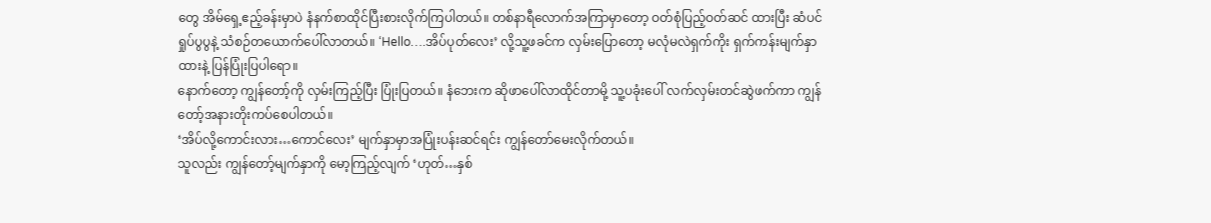တွေ အိမ်ရှေ့ဧည့်ခန်းမှာပဲ နံနက်စာထိုင်ပြီးစားလိုက်ကြပါတယ်။ တစ်နာရီလောက်အကြာမှာတော့ ဝတ်စုံပြည့်ဝတ်ဆင် ထားပြီး ဆံပင်ရှုပ်ပွပွနဲ့ သံစဉ်တယောက်ပေါ်လာတယ်။ ‘Hello….အိပ်ပုတ်လေး’ လို့သူ့ဖခင်က လှမ်းပြောတော့ မလုံမလဲရှက်ကိုး ရှက်ကန်းမျက်နှာထားနဲ့ ပြန်ပြုံးပြပါရော။
နောက်တော့ ကျွန်တော့်ကို လှမ်းကြည့်ပြီး ပြုံးပြတယ်။ နံဘေးက ဆိုဖာပေါ်လာထိုင်တာမို့ သူ့ပခုံးပေါ် လက်လှမ်းတင်ဆွဲဖက်ကာ ကျွန်တော့်အနားတိုးကပ်စေပါတယ်။
‘အိပ်လို့ကောင်းလား…ကောင်လေး’ မျက်နှာမှာအပြုံးပန်းဆင်ရင်း ကျွန်တော်မေးလိုက်တယ်။
သူလည်း ကျွန်တော့်မျက်နှာကို မော့ကြည့်လျက် ‘ဟုတ်…နှစ်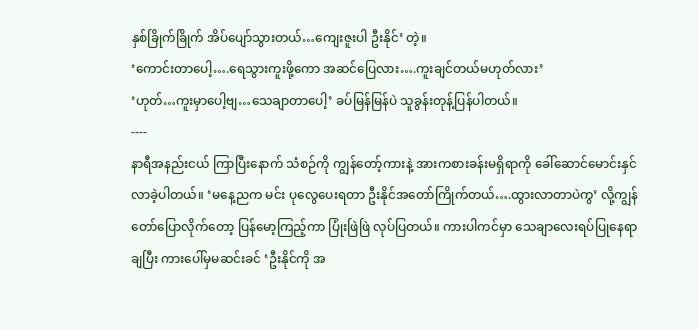နှစ်ခြိုက်ခြိုက် အိပ်ပျော်သွားတယ်…ကျေးဇူးပါ ဦးနိုင်’ တဲ့။
‘ကောင်းတာပေါ့….ရေသွားကူးဖို့ကော အဆင်ပြေလား….ကူးချင်တယ်မဟုတ်လား’
‘ဟုတ်…ကူးမှာပေါ့ဗျ…သေချာတာပေါ့’ ခပ်မြန်မြန်ပဲ သူခွန်းတုန့်ပြန်ပါတယ်။
----
နာရီအနည်းငယ် ကြာပြီးနောက် သံစဉ်ကို ကျွန်တော့်ကားနဲ့ အားကစားခန်းမရှိရာကို ခေါ်ဆောင်မောင်းနှင်လာခဲ့ပါတယ်။ ‘မနေ့ညက မင်း ပုလွေပေးရတာ ဦးနိုင်အတော်ကြိုက်တယ်….ထွားလာတာပဲကွ’ လို့ကျွန်တော်ပြောလိုက်တော့ ပြန်မော့ကြည့်ကာ ပြုံးဖြဲဖြဲ လုပ်ပြတယ်။ ကားပါကင်မှာ သေချာလေးရပ်ပြုနေရာချပြီး ကားပေါ်မှမဆင်းခင် ‘ဦးနိုင်ကို အ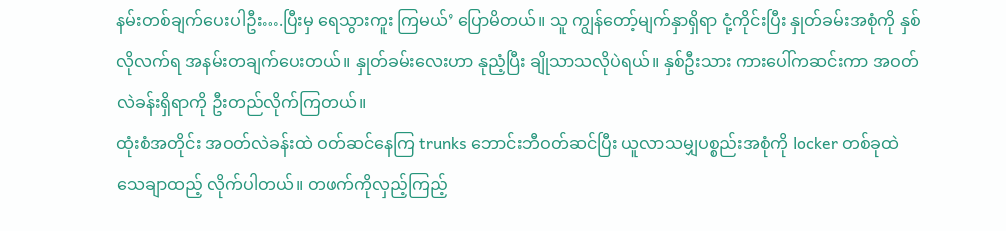နမ်းတစ်ချက်ပေးပါဦး….ပြီးမှ ရေသွားကူး ကြမယ်’ ပြောမိတယ်။ သူ ကျွန်တော့်မျက်နှာရှိရာ ငုံ့ကိုင်းပြီး နှုတ်ခမ်းအစုံကို နှစ်လိုလက်ရ အနမ်းတချက်ပေးတယ်။ နှုတ်ခမ်းလေးဟာ နုညံ့ပြီး ချိုသာသလိုပဲရယ်။ နှစ်ဦးသား ကားပေါ်ကဆင်းကာ အဝတ်လဲခန်းရှိရာကို ဦးတည်လိုက်ကြတယ်။
ထုံးစံအတိုင်း အဝတ်လဲခန်းထဲ ဝတ်ဆင်နေကြ trunks ဘောင်းဘီဝတ်ဆင်ပြီး ယူလာသမျှပစ္စည်းအစုံကို locker တစ်ခုထဲသေချာထည့် လိုက်ပါတယ်။ တဖက်ကိုလှည့်ကြည့်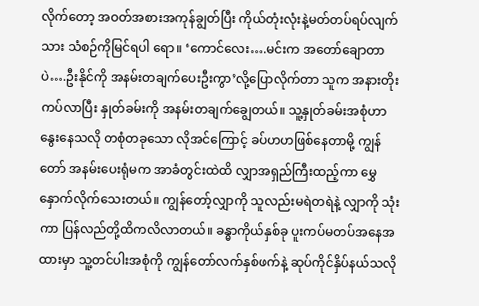လိုက်တော့ အဝတ်အစားအကုန်ချွတ်ပြီး ကိုယ်တုံးလုံးနဲ့မတ်တပ်ရပ်လျက်သား သံစဉ်ကိုမြင်ရပါ ရော။ ‘ကောင်လေး….မင်းက အတော်ချောတာပဲ….ဦးနိုင်ကို အနမ်းတချက်ပေးဦးကွာ’လို့ပြောလိုက်တာ သူက အနားတိုးကပ်လာပြီး နှုတ်ခမ်းကို အနမ်းတချက်ချွေတယ်။ သူ့နှုတ်ခမ်းအစုံဟာ နွေးနေသလို တစုံတခုသော လိုအင်ကြောင့် ခပ်ဟဟဖြစ်နေတာမို့ ကျွန်တော် အနမ်းပေးရုံမက အာခံတွင်းထဲထိ လျှာအရှည်ကြီးထည့်ကာ မွှေနှောက်လိုက်သေးတယ်။ ကျွန်တော့်လျှာကို သူလည်းမရဲတရဲနဲ့ လျှာကို သုံးကာ ပြန်လည်တို့ထိကလိလာတယ်။ ခန္ဓာကိုယ်နှစ်ခု ပူးကပ်မတပ်အနေအထားမှာ သူ့တင်ပါးအစုံကို ကျွန်တော်လက်နှစ်ဖက်နဲ့ ဆုပ်ကိုင်နှိပ်နယ်သလို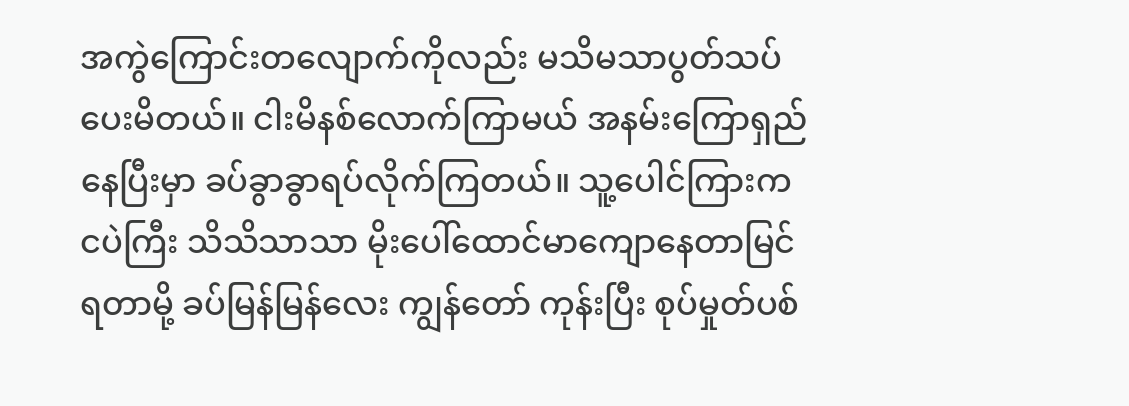အကွဲကြောင်းတလျောက်ကိုလည်း မသိမသာပွတ်သပ်ပေးမိတယ်။ ငါးမိနစ်လောက်ကြာမယ် အနမ်းကြောရှည် နေပြီးမှာ ခပ်ခွာခွာရပ်လိုက်ကြတယ်။ သူ့ပေါင်ကြားက ငပဲကြီး သိသိသာသာ မိုးပေါ်ထောင်မာကျောနေတာမြင်ရတာမို့ ခပ်မြန်မြန်လေး ကျွန်တော် ကုန်းပြီး စုပ်မှုတ်ပစ်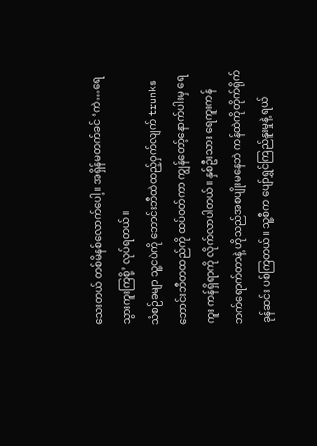သေးတယ် တစ်မိနစ်လောက်ပေါ့။ အရှိန်မတက်ခင် ‘ကဲ…ရေသွားကူးကြစို့’ လုပ်ရတယ်။
သံစဉ်ခမျာ သူ့ငပဲကို ဘောင်းဘီထဲထည့်ဝှက်လျက် trunks ဘောင်းဘီတထည်ကို ထပ်ဝတ်ကာ ကျွန်တော့်နောက်ပါးမှ ရေကူး ကန်ရှိရာကို လိုက်လာပါတယ်။ နှစ်ဦးသား ရေကူးကန်ဘက်ရောက်တာနဲ့ ဟိုသည်အစပျိုးမနေဘဲ ကန်ထဲကိုတိုက်ရိုက်ခုန်ဆင်း ပစ်ကြတယ်။ သူ့စီက ပျော်ရွှင်ကြည်နူးမှုနဲ့ ရယ်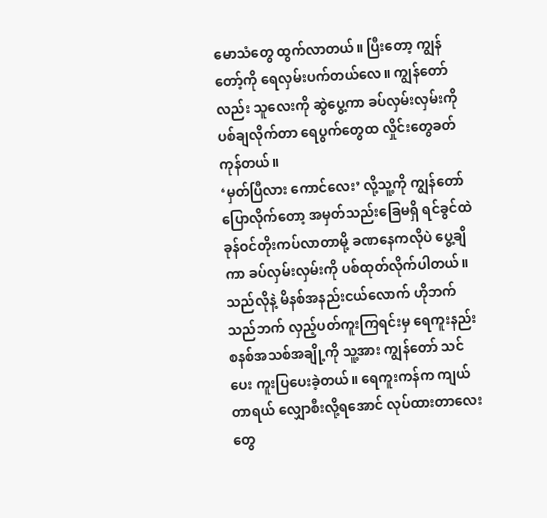မောသံတွေ ထွက်လာတယ်။ ပြီးတော့ ကျွန်တော့်ကို ရေလှမ်းပက်တယ်လေ။ ကျွန်တော် လည်း သူလေးကို ဆွဲပွေ့ကာ ခပ်လှမ်းလှမ်းကို ပစ်ချလိုက်တာ ရေပွက်တွေထ လှိုင်းတွေခတ်ကုန်တယ်။
‘မှတ်ပြီလား ကောင်လေး’ လို့သူ့ကို ကျွန်တော်ပြောလိုက်တော့ အမှတ်သည်းခြေမရှိ ရင်ခွင်ထဲ ခုန်ဝင်တိုးကပ်လာတာမို့ ခဏနေကလိုပဲ ပွေ့ချိကာ ခပ်လှမ်းလှမ်းကို ပစ်ထုတ်လိုက်ပါတယ်။ သည်လိုနဲ့ မိနစ်အနည်းငယ်လောက် ဟိုဘက်သည်ဘက် လှည့်ပတ်ကူးကြရင်းမှ ရေကူးနည်းစနစ်အသစ်အချို့ကို သူ့အား ကျွန်တော် သင်ပေး ကူးပြပေးခဲ့တယ်။ ရေကူးကန်က ကျယ်တာရယ် လျှောစီးလို့ရအောင် လုပ်ထားတာလေးတွေ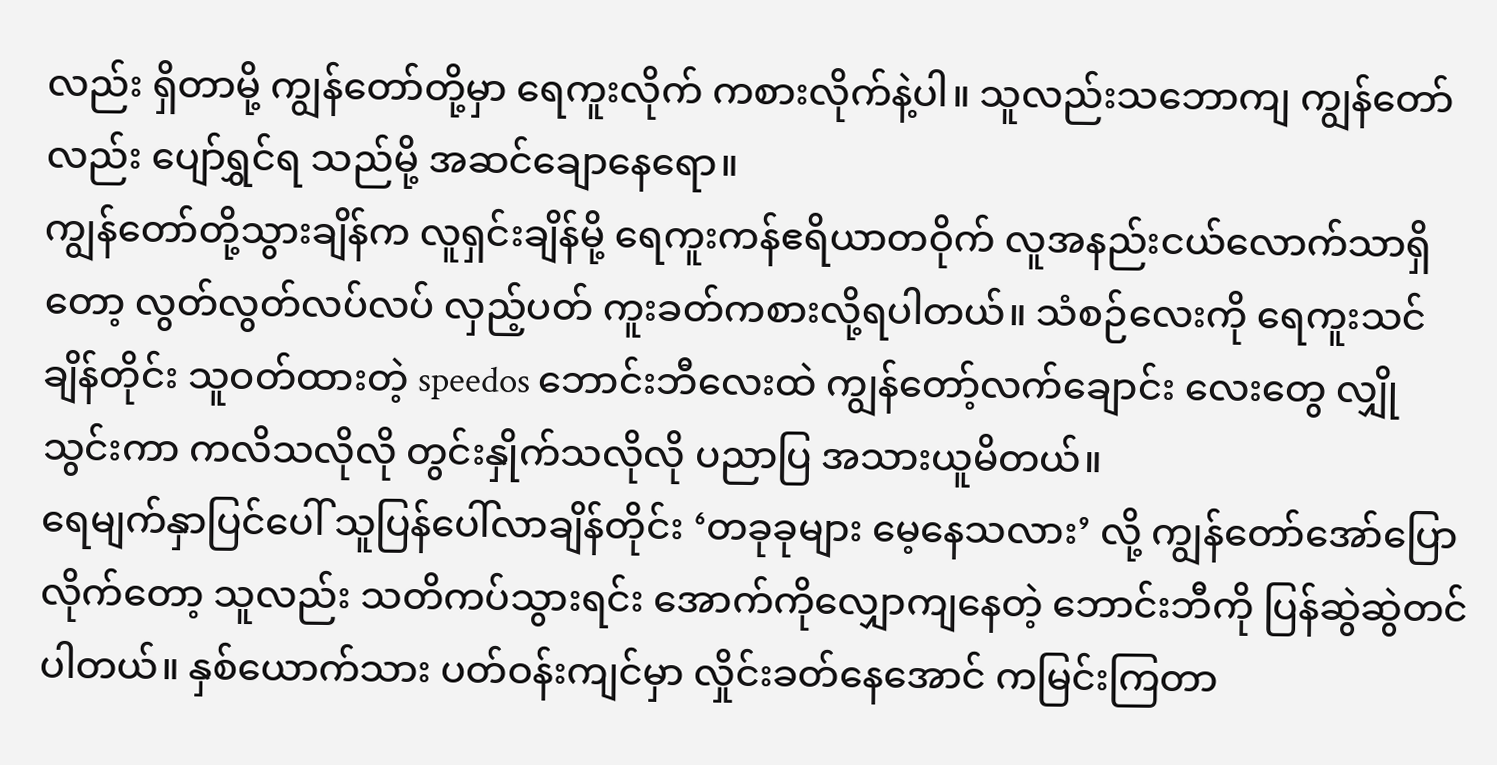လည်း ရှိတာမို့ ကျွန်တော်တို့မှာ ရေကူးလိုက် ကစားလိုက်နဲ့ပါ။ သူလည်းသဘောကျ ကျွန်တော်လည်း ပျော်ရွှင်ရ သည်မို့ အဆင်ချောနေရော။
ကျွန်တော်တို့သွားချိန်က လူရှင်းချိန်မို့ ရေကူးကန်ဧရိယာတဝိုက် လူအနည်းငယ်လောက်သာရှိတော့ လွတ်လွတ်လပ်လပ် လှည့်ပတ် ကူးခတ်ကစားလို့ရပါတယ်။ သံစဉ်လေးကို ရေကူးသင်ချိန်တိုင်း သူဝတ်ထားတဲ့ speedos ဘောင်းဘီလေးထဲ ကျွန်တော့်လက်ချောင်း လေးတွေ လျှိုသွင်းကာ ကလိသလိုလို တွင်းနှိုက်သလိုလို ပညာပြ အသားယူမိတယ်။
ရေမျက်နှာပြင်ပေါ် သူပြန်ပေါ်လာချိန်တိုင်း ‘တခုခုများ မေ့နေသလား’ လို့ ကျွန်တော်အော်ပြောလိုက်တော့ သူလည်း သတိကပ်သွားရင်း အောက်ကိုလျှောကျနေတဲ့ ဘောင်းဘီကို ပြန်ဆွဲဆွဲတင်ပါတယ်။ နှစ်ယောက်သား ပတ်ဝန်းကျင်မှာ လှိုင်းခတ်နေအောင် ကမြင်းကြတာ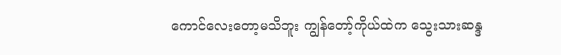ကောင်လေးတော့မသိဘူး ကျွန်တော့်ကိုယ်ထဲက သွေးသားဆန္ဒ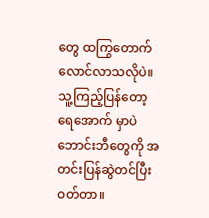တွေ ထကြွတောက်လောင်လာသလိုပဲ။ သူ့ကြည့်ပြန်တော့ ရေအောက် မှာပဲ ဘောင်းဘီတွေကို အတင်းပြန်ဆွဲတင်ပြီး ဝတ်တာ။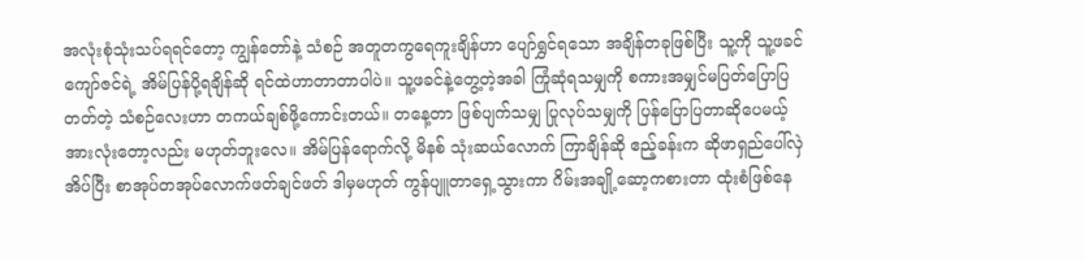အလုံးစုံသုံးသပ်ရရင်တော့ ကျွန်တော်နဲ့ သံစဉ် အတူတကွရေကူးချိန်ဟာ ပျော်ရွှင်ရသော အချိန်တခုဖြစ်ပြီး သူ့ကို သူ့ဖခင် ကျော်ဇင်ရဲ့ အိမ်ပြန်ပို့ရချိန်ဆို ရင်ထဲဟာတာတာပါပဲ။ သူ့ဖခင်နဲ့တွေ့တဲ့အခါ ကြုံဆုံရသမျှကို စကားအမျှင်မပြတ်ပြောပြတတ်တဲ့ သံစဉ်လေးဟာ တကယ်ချစ်ဖို့ကောင်းတယ်။ တနေ့တာ ဖြစ်ပျက်သမျှ ပြုလုပ်သမျှကို ပြန်ပြောပြတာဆိုပေမယ့် အားလုံးတော့လည်း မဟုတ်ဘူးလေ။ အိမ်ပြန်ရောက်လို့ မိနစ် သုံးဆယ်လောက် ကြာချိန်ဆို ဧည့်ခန်းက ဆိုဖာရှည်ပေါ်လှဲအိပ်ပြီး စာအုပ်တအုပ်လောက်ဖတ်ချင်ဖတ် ဒါမှမဟုတ် ကွန်ပျူတာရှေ့သွားကာ ဂိမ်းအချို့ဆော့ကစားတာ ထုံးစံဖြစ်နေ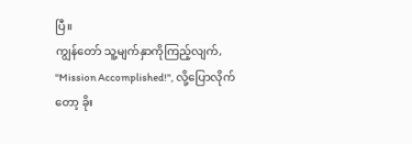ပြီ။
ကျွန်တော် သူ့မျက်နှာကိုကြည့်လျက်, "Mission Accomplished!", လို့ပြောလိုက်တော့ ခိုး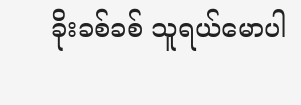ခိုးခစ်ခစ် သူရယ်မောပါ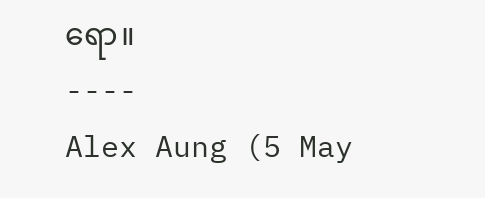ရော။
----
Alex Aung (5 May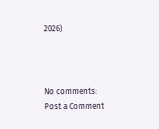2026)



No comments:
Post a Comment